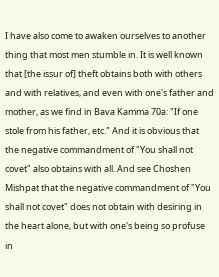I have also come to awaken ourselves to another thing that most men stumble in. It is well known that [the issur of] theft obtains both with others and with relatives, and even with one's father and mother, as we find in Bava Kamma 70a: "If one stole from his father, etc." And it is obvious that the negative commandment of "You shall not covet" also obtains with all. And see Choshen Mishpat that the negative commandment of "You shall not covet" does not obtain with desiring in the heart alone, but with one's being so profuse in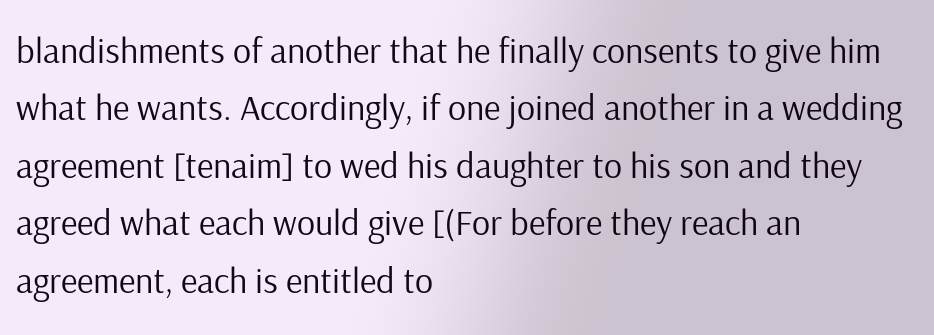blandishments of another that he finally consents to give him what he wants. Accordingly, if one joined another in a wedding agreement [tenaim] to wed his daughter to his son and they agreed what each would give [(For before they reach an agreement, each is entitled to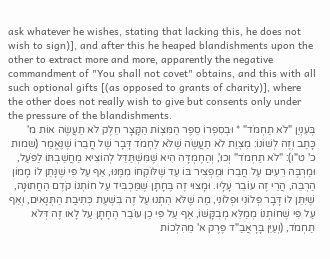ask whatever he wishes, stating that lacking this, he does not wish to sign)], and after this he heaped blandishments upon the other to extract more and more, apparently the negative commandment of "You shall not covet" obtains, and this with all such optional gifts [(as opposed to grants of charity)], where the other does not really wish to give but consents only under the pressure of the blandishments.
בְּעִנְיַן "לֹא תַחְמֹד" * וּבְסִפְרוֹ סֵפֶר הַמִּצְוֹת הַקָּצָר חֵלֶק לֹא תַעֲשֶׂה אוֹת מ' כָּתַב וְזֶה לְשׁוֹנוֹ: מִצְוַת לֹא תַעֲשֶׂה שֶׁלֹּא לַחְמֹד דָּבָר שֶׁל חֲבֵרוֹ שֶׁנֶּאֱמַר (שמות כ' ט"ו): "לֹא תַחְמֹד" וְכוּ', וְהַחֶמְדָּה הִיא שֶׁמִּשְׁתַּדֵּל לְהוֹצִיא מַחֲשַׁבְתּוֹ לַפֹּעַל, וּמַרְבֶּה רֵעִים עַל חֲבֵרוֹ וּמַפְצִיר בּוֹ עַד שֶׁלּוֹקְחוֹ מִמֶּנּוּ, אַף עַל פִּי שֶׁנָּתַן לוֹ מָמוֹן הַרְבֵּה, הֲרֵי זֶה עוֹבֵר עָלָיו. וּמָצוּי זֶה בֶּחָתָן שֶׁמַּכְבִּיד עַל חוֹתְנוֹ קֹדֶם הַחֲתוּנָה, שֶׁיִּתֵּן לוֹ דָּבָר פְּלוֹנִי וּפְלוֹנִי, מַה שֶּׁלֹּא הִתְנוּ עַל זֶה בִּשְׁעַת כְּתִיבַת הַתְּנָאִים, וְאַף עַל פִּי שֶׁחוֹתְנוֹ מְמַלֵּא מְבֻקָּשׁוֹ, אַף עַל פִּי כֵן עוֹבֵר הֶחָתָן עַל לָאו זֶה דְּלֹא תַחְמֹד, (וְעַיֵּן בָּרָאֲבַ"ד פֶּרֶק א' מֵהִלְכוֹת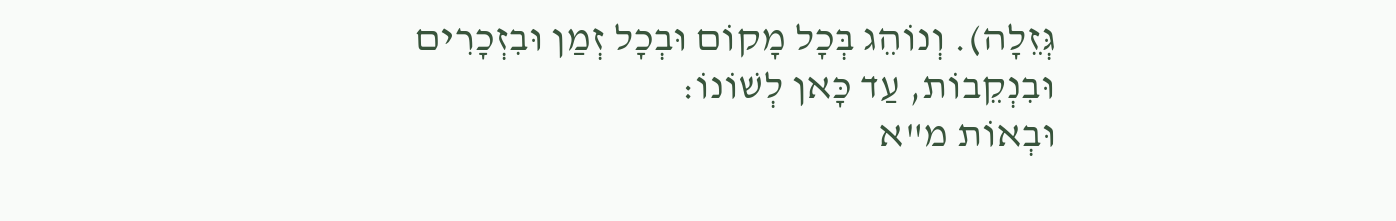גְּזֵלָה). וְנוֹהֵג בְּכָל מָקוֹם וּבְכָל זְמַן וּבִזְכָרִים וּבִנְקֵבוֹת, עַד כָּאן לְשׁוֹנוֹ:
וּבְאוֹת מ"א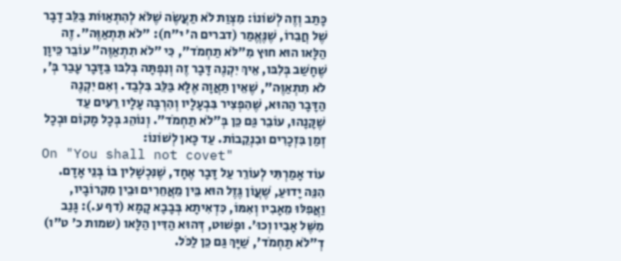כָּתַב וְזֶה לְשׁוֹנוֹ: מִצְוַת לֹא תַעֲשֶׂה שֶׁלֹּא לְהִתְאַוּוֹת בַּלֵּב דָבָר שֶׁל חֲבֵרוֹ, שֶׁנֶּאֱמַר (דברים ה' י"ח): "לֹא תִּתְאַוֶּה". זֶה הַלָּאו הוּא חוּץ מִ"לֹּא תַחְמֹד", כִּי "לֹא תִתְאַוֶּה" עוֹבֵר כֵּיוָן שֶׁחָשַׁב בְּלִבּו, אֵיךְ יִקְנֶה דָּבָר זֶה וְנִפְתָּה בְּלִבּו בַּדָּבָר עָבַר בְּ', לֹא תִתְאַוֶּה", שֶׁאֵין תַּאֲוָה אֶלָּא בַּלֵּב בִּלְבַד. וְאִם יִקְנֶה הַדָּבָר הַהוּא, שֶׁהִפְצִיר בִּבְעָלָיו וְהִרְבָּה עָלָיו רֵעִים עַד שֶׁקָּנָהוּ, עוֹבֵר גַּם כֵּן בְּ"לֹא תַחְמֹד". וְנוֹהֵג בְּכָל מָקוֹם וּבְכָל זְמַן בִּזְכָרִים וּבִנְקֵבוֹת. עַד כָּאן לְשׁוֹנוֹ:
On "You shall not covet"
עוֹד אָמַרְתִּי לְעוֹרֵר עַל דָּבָר אֶחָד, שֶׁנִּכְשָׁלִין בּוֹ בְּנֵי אָדָם. הִנֵּה יָדוּעַ, שֶׁעֲוֹן גֶּזֶל הוּא בֵּין מֵאֲחֵרִים וּבֵין מִקִּרוֹבָיו, וַאֲפִלּוּ מֵאָבִיו וְאִמּוֹ, כִּדְאִיתָא בְּבָבָא קָמָא (דף ע.): גָּנַב מִשֶּׁל אָבִיו וְכוּ'. וּפָשׁוּט, דְּהוּא הַדִּין הַלָּאו (שמות כ' ט"ו) דְ"לֹא תַחְמֹד', שַׁיָּךְ גַּם כֵּן לַכֹּל.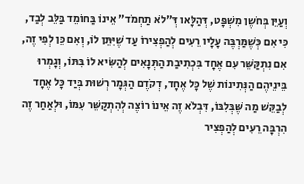וְעַיֵּן בְּחֹשֶן מִשְׁפָּט, דְּהַלָּאו דְּ"לֹא תַחְמֹד" אֵינוֹ בַּחוֹמֵד בַּלֵּב לְבַד, כִּי אִם כְּשֶׁמַּרְבֶּה עָלָיו רֵעִים לְהַפְצִירוֹ עַד שֶׁיִּתֵּן לוֹ, וְאִם כֵּן לְפִי זֶה, אִם נִתְקַּשֵּׁר עִם אֶחָד בִּכְתִיבַת הַתְּנָאִים לְהַשִּׂיא לוֹ בִּתּוֹ, וְגָמְרוּ בֵּינֵיהֶם הַנְּתִינוֹת שֶׁל כָּל אֶחָד, דְקֹדֶם הַגְּמָר רְשׁוּת בְּיַד כָּל אֶחָד לְבַקֵּשׁ מַה שֶּׁבְּלִבּוֹ, דִּבְלֹא זֶה אֵינוֹ רוֹצֶה לְהִתְקַשֵּׁר עִמּוֹ, וּלְאַחַר זֶה הִרְבָּה רֵעִים לְהַפְצִיר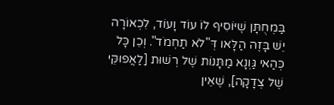בַּמְחֻתָּן שֶׁיּוֹסִיף לוֹ עוֹד וָעוֹד, לִכְאוֹרָה יֵשׁ בָּזֶה הַלָּאו דְּ"לֹא תַחְמֹד". וְכֵן כָּל כְּהַאי גַּוְנָא מַתָּנוֹת שֶׁל רְשׁוּת [לַאֲפוּקֵּי שֶׁל צְדָקָה], שֶׁאֵין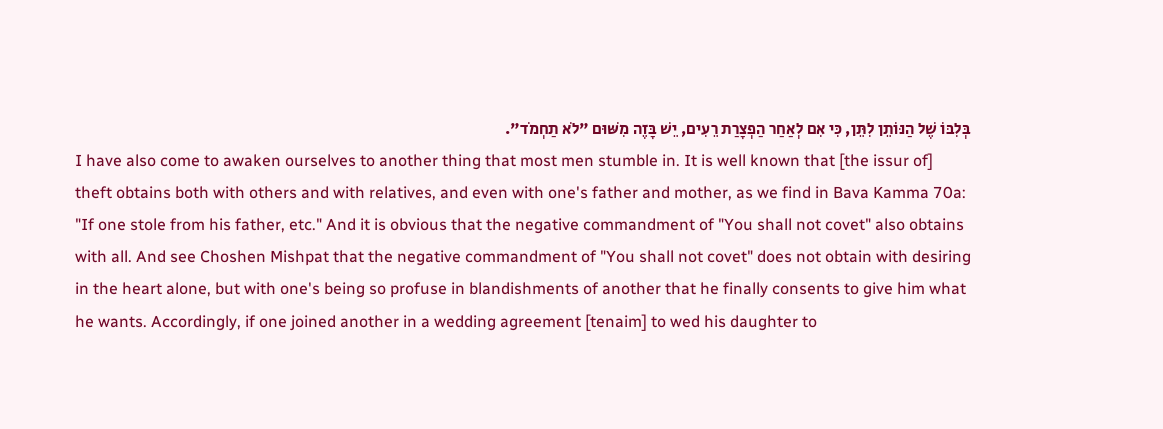בְּלִבּוֹ שֶׁל הַנּוֹתֵן לִתֵּן, כִּי אִם לְאַחַר הַפְצָרַת רֵעִים, יֵשׁ בָּזֶה מִשּׁוּם "לֹא תַחְמֹד".
I have also come to awaken ourselves to another thing that most men stumble in. It is well known that [the issur of] theft obtains both with others and with relatives, and even with one's father and mother, as we find in Bava Kamma 70a: "If one stole from his father, etc." And it is obvious that the negative commandment of "You shall not covet" also obtains with all. And see Choshen Mishpat that the negative commandment of "You shall not covet" does not obtain with desiring in the heart alone, but with one's being so profuse in blandishments of another that he finally consents to give him what he wants. Accordingly, if one joined another in a wedding agreement [tenaim] to wed his daughter to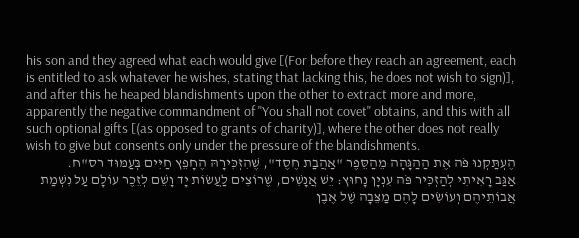his son and they agreed what each would give [(For before they reach an agreement, each is entitled to ask whatever he wishes, stating that lacking this, he does not wish to sign)], and after this he heaped blandishments upon the other to extract more and more, apparently the negative commandment of "You shall not covet" obtains, and this with all such optional gifts [(as opposed to grants of charity)], where the other does not really wish to give but consents only under the pressure of the blandishments.
הֶעְתַּקְנוּ פֹּה אֶת הַהַגָּהָה מֵהַסֵּפֶר "אַהֲבַת חֶסֶד", שֶׁהִזְכִּירָהּ הֶחָפֵץ חַיִּים בְּעַמּוּד רס"ח.
אַגַּב רָאִיתִי לְהַזְכִּיר פֹּה עִנְיָן נָחוּץ: יֵשׁ אֲנָשִׁים, שֶׁרוֹצִים לַעֲשׂוֹת יָד וָשֵׁם לְזֵכֶר עוֹלָם עַל נִשְׁמַת אֲבוֹתֵיהֶם וְעוֹשִׂים לָהֶם מַצֵּבָה שֶׁל אֶבֶן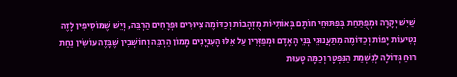שַׁיִשׁ יְקָרָה וּמְפֻתַּחַת בְּפִתּוּחֵי חוֹתָם בְּאוֹתִיּוֹת מֻזְהָבוֹת וְכַדּוֹמֶה צִיּוּרִים וּפְרָחִים הַרְבֵּה, וְיֵשׁ שֶׁמּוֹסִיפִין לָזֶה נְטִיעוֹת יָפוֹת וְכַדּוֹמֶה מִתַּעֲנוּגֵי בְּנֵי הָאָדָם וּמְפַזְּרִין עַל אֵלּוּ הָעִנְיָנִים מָמוֹן הַרְבֵּה וְחוֹשְׁבִין שֶׁבָּזֶה עוֹשִׂין נַחַת רוּחַ גְּדוֹלָה לְנִשְׁמַת הַנִּפְטָר וְכַמָּה טָעוּת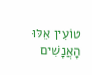טוֹעִין אֵלּוּ הָאֲנָשִׁים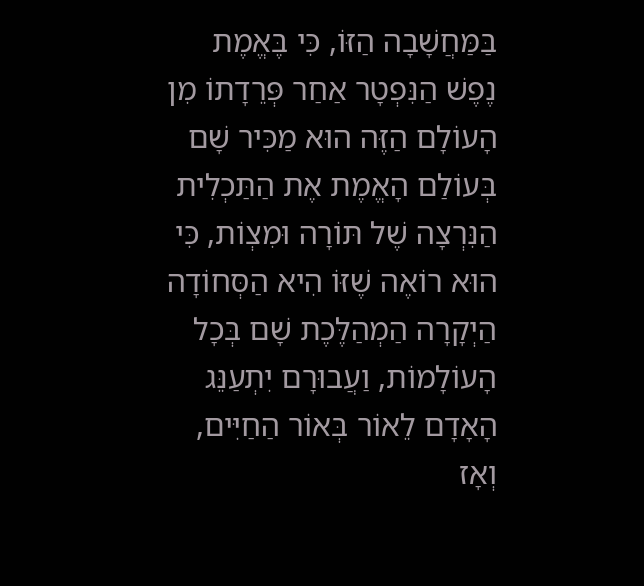בַּמַּחֲשָׁבָה הַזּוֹ, כִּי בֶּאֱמֶת נֶפֶשׁ הַנִּפְטָר אַחַר פְּרֵדָתוֹ מִן הָעוֹלָם הַזֶּה הוּא מַכִּיר שָׁם בְּעוֹלַם הָאֱמֶת אֶת הַתַּכְלִית הַנִּרְצָה שֶׁל תּוֹרָה וּמִצְוֹת, כִּי הוּא רוֹאֶה שֶׁזּוֹ הִיא הַסְּחוֹדָה הַיְקָרָה הַמְהַלֶּכֶת שָׁם בְּכָל הָעוֹלָמוֹת, וַעֲבוּרָם יִתְעַנֵּג הָאָדָם לֵאוֹר בְּאוֹר הַחַיִּים, וְאָז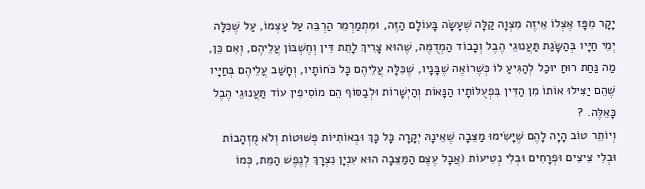יָקָר מִפָּז אֶצְלוֹ אֵיזֶה מִצְוָה קַלָּה שֶׁעָשָׂה בָּעוֹלָם הַזֶּה, וּמִתְמַרְמֵר הַרְבֵּה עַל עַצְמוֹ, עַל שֶׁכִּלָּה יְמֵי חַיָּיו בְּהַשָּׂגַת תַּעֲנוּגֵי הֶבֶל וְכָבוֹד הַמְדֻמֶּה, שֶׁהוּא צָרִיךְ לָתֵת דִּין וְחֶשְׁבּוֹן עֲלֵיהֶם, וְאִם כֵּן, מַה נַּחַת רוּחַ יוּכַל לְהַגִּיעַ לוֹ כְּשֶׁרוֹאֶה שֶׁבָּנָיו, שֶׁכִּלָּה עֲלֵיהֶם כָּל כֹּחוֹתָיו, וְחָשַׁב עֲלֵיהֶם בְּחַיָּיו שֶׁהֵם יַצִּילוּ אוֹתוֹ מִן הַדִּין בִּפְעֻלּוֹתָיו הַנָּאוֹת וְהַיְשָׁרוֹת וּלְבַסּוֹף הֵם מוֹסִיפִין עוֹד תַּעֲנוּגֵי הֶבֶל כָּאֵלֶּה. ?
וְיוֹתֵר טוֹב הָיָה לָהֶם שֶׁיָּשִׂימוּ מַצֵּבָה שֶׁאֵינָהּ יְקָרָה כָּל כָּךְ וּבְאוֹתִיּוֹת פְּשׁוּטוֹת וְלֹא מֻזְהָבוֹת וּבְלִי צִיצִים וּפְרָחִים וּבְלִי נְטִיעוֹת (אֲבָל עֶצֶם הַמַּצֵּבָה הוּא עִנְיָן נִצְרָךְ לְנֶפֶשׁ הַמֵּת, כְּמוֹ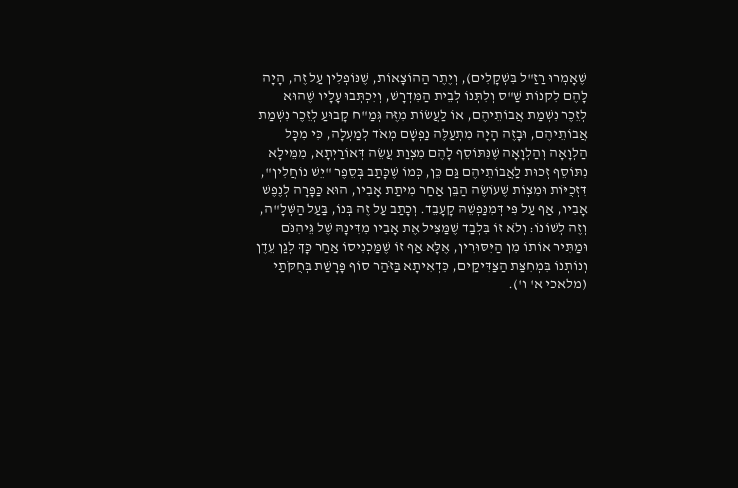שֶׁאָמְרוּ רַזַ"ל בִּשְׁקָלִים), וְיֶתֶר הַהוֹצָאוֹת, שֶׁנּוֹפְלִין עַל זֶה, הָיָה לָהֶם לִקנוֹת שַׁ"ס וְלִתְּנוֹ לְבֵית הַמִּדְרָשׁ, וְיִכְתְּבוּ עָלָיו שֶׁהוּא לְזֵכֶר נִשְׁמַת אֲבוֹתֵיהֶם, אוֹ לַעֲשׂוֹת מִזֶּה גְּמַ"ח קָבוּעַ לְזֵכֶר נִשְׁמַת אֲבוֹתֵיהֶם, וּבָזֶה הָיָה מִתְעַלֶּה נַפְשָׁם מְאֹד לְמַעְלָה, כִּי מִכָּל הַלְוָאָה וְהַלְוָאָה שֶׁנִּתּוֹסֵף לָהֶם מִצְוַת עֲשֵׂה דְּאוֹרַיְתָא, מִמֵּילָא נִתּוֹסֵף זְכוּת לַאֲבוֹתֵיהֶם גַּם כֵּן, כְּמוֹ שֶׁכָּתַב בְּסֵפֶר "יֵשׁ נוֹחֲלִין", דִּזְכֻיּוֹת וּמִצְוֹת שֶׁעוֹשֶׂה הַבֵּן אַחַר מִיתַת אָבִיו, הוּא כַּפָּרָה לְנֶפֶשׁ אָבִיו, אַף עַל פִּי דְּמִנַּפְשֵׁהּ קָעָבֵד. וְכָתַב עַל זֶה בְּנוֹ, בַּעַל הַשְּׁלָ"ה, וְזֶה לְשׁוֹנוֹ: וְלֹא זוֹ בִּלְבַד שֶׁמַּצִּיל אֶת אָבִיו מִדִּינָהּ שֶׁל גֵּיהִנֹּם וּמַתִּיר אוֹתוֹ מִן הַיִּסּוּרִין, אֶלָּא אַף זוֹ שֶׁמַּכְנִיסוֹ אַחַר כָּךְ לְגַן עֵדֶן וְנוֹתְנוֹ בִּמְחִצַּת הַצַּדִּיקַים, כִּדְאִיתָא בַּזֹּהַר סוֹף פָּרָשַׁת בְּחֻקֹּתַי (מלאכי א' ו').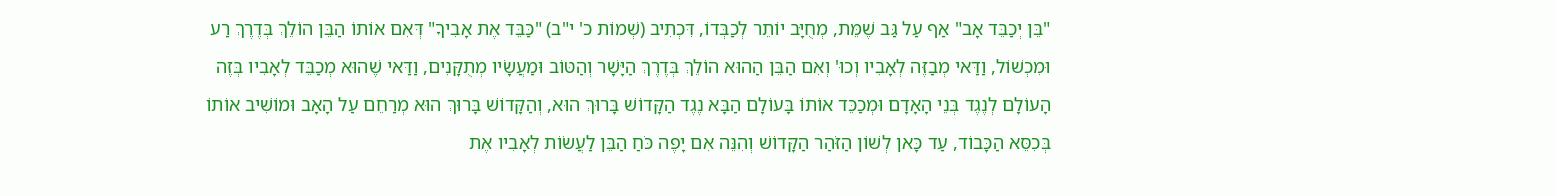"בֵּן יְכַבֵּד אָב" אַף עַל גַּב שֶׁמֵּת, מְחֻיָּב יוֹתֵר לְכַבְּדוֹ, דִּכְתִיב (שְׁמוֹת כ' י"ב) "כַּבֵּד אֶת אָבִיךָ" דְּאִם אוֹתוֹ הַבֵּן הוֹלֵךְ בְּדֶרֶךְ רַע וּמִכְשׁוֹל, וַדַּאי מְבַזֶּה לְאָבִיו וְכוּ' וְאִם הַבֵּן הַהוּא הוֹלֵךְ בְּדֶרֶךְ הַיָּשָׁר וְהַטּוֹב וּמַעֲשָׂיו מְתֻקָּנִים, וַדַּאי שֶׁהוּא מְכַבֵּד לְאָבִיו בְּזֶה הָעוֹלָם לְנֶגֶד בְּנֵי הָאָדָם וּמְכַכֵּד אוֹתוֹ בָּעוֹלָם הַבָּא נֶגֶד הַקָּדוֹשׁ בָּרוּךְ הוּא, וְהַקָּדוֹשׁ בָּרוּךְ הוּא מְרַחֵם עַל הָאָב וּמוֹשִׁיב אוֹתוֹ בְּכִסֵּא הַכָּבוֹד, עַד כָּאן לְשׁוֹן הַזֹּהַר הַקָּדוֹשׁ וְהִנֵּה אִם יָפֶה כֹּחַ הַבֵּן לַעֲשׂוֹת לְאָבִיו אֶת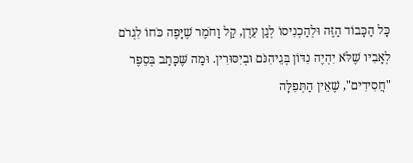כָּל הַכָּבוֹד הַזֶּה וּלְהַכְנִיסוֹ לְגַן עֵדֶן, קַל וָחֹמֶר שֶׁיָּפֶה כֹּחוֹ לִגְרֹם לְאָבִיו שֶׁלֹּא יִהְיֶה נִדּוֹן בְּגֵיהִנֹּם וּבְיִסּוּרִין. וּמַה שֶּׁכָּתַב בְּסֵפֶר "חֲסִידִים", שֶׁאֵין הַתְּפִלָּה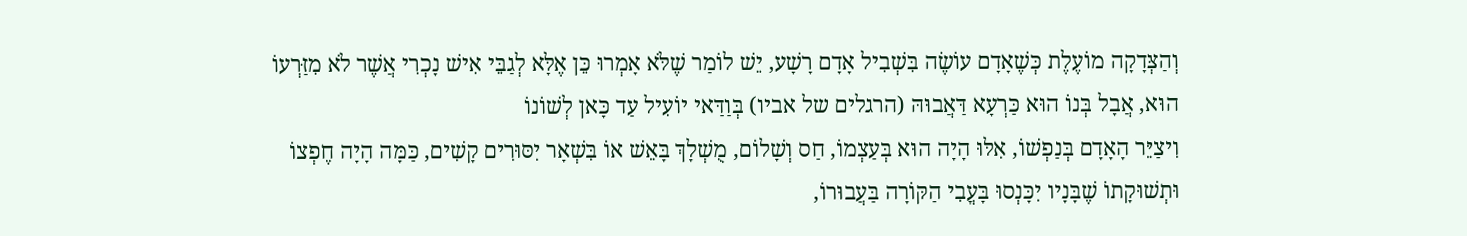וְהַצְּדָקָה מוֹעֶלֶת כְּשֶׁאָדָם עוֹשֶׂה בִּשְׁבִיל אָדָם רָשָׁע, יֵשׁ לוֹמַר שֶׁלֹּא אָמְרוּ כֵּן אֶלָּא לְגַבֵּי אִישׁ נָכְרִי אֲשֶׁר לֹא מִזַּרְעוֹ הוּא, אֲבָל בְּנוֹ הוּא כַּרְעָא דַּאֲבוּהּ (הרגלים של אביו) בְּוַדַּאי יוֹעִיל עַד כָּאן לְשׁוֹנוֹ
וִיצַיֵּר הָאָדָם בְּנַפְשׁוֹ, אִלּוּ הָיָה הוּא בְּעַצְמוֹ, חַס וְשָׁלוֹם, מֻשְׁלָךְ בָּאֵשׁ אוֹ בִּשְׁאָר יִסּוּרִים קָשִׁים, כַּמָּה הָיָה חֶפְצוֹ וּתְשׁוּקָתוֹ שֶׁבָּנָיו יִכָּנְסוּ בָּעֳבִי הַקּוֹרָה בַּעֲבוּרוֹ,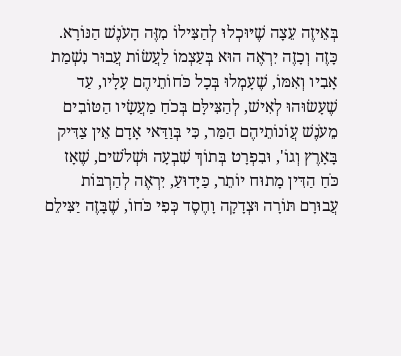בְּאֵיזֶה עֵצָה שֶׁיּוּכְלוּ לְהַצִּילוֹ מִזֶּה הָעֹנֶשׁ הַנּוֹרָא. כָּזֶה וְכָזֶה יִרְאֶה הוּא בְּעַצְמוֹ לַעֲשׂוֹת עֲבוּר נִשְׁמַת אָבִיו וְאִמּוֹ, שֶׁעָמְלוּ בְּכָל כֹּחוֹתֵיהֶם עָלָיו, עַד שֶׁעָשׂוּהוּ לְאִישׁ, לְהַצִּילָּם בְּכֹחַ מַעֲשָׂיו הַטּוֹבִים מֵעֹנֶשׁ עֲוֹנוֹתֵיהֶם הַמַּר, כִּי בְּוַדַּאי אָדָם אֵין צַדִּיק בָּאָרֶץ וְגוֹ', וּבִפְרָט בְּתוֹךְ שִׁבְעָה וּשְׁלֹשׁים, שֶׁאָז כֹּחַ הַדִּין מָתוּח יוֹתֵר, כַּיָּדוּעַ, יִרְאֶה לְהַרְבּוֹת עֲבוּרָם תּוֹרָה וּצְדָקָה וָחֶסֶד כְּפִי כֹּחוֹ, שֶׁבָּזֶה יַצִּילֵם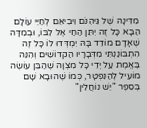מִדִּינָהּ שֶׁל גֵּיהִנֹּם וִיבִיאֵם לְחַיֵּי עוֹלָם הַבָּא כָּל זֶה יִתֵּן הַחַי אֶל לִבּוֹ, וּבְמִדָּה שֶׁאָדָם מוֹדֵד בָּהּ יִמְדְּדוּ לוֹ כָּל זֶה הִתְבּוֹנַנְתִּי מִדְּבָרָיו הַקדוֹשִׁים וְהִנֵּה בֶּאֱמֶת עַל יְדֵי כָּל מִצְוָה שֶׁהַבֵּן עוֹשֶׂה מוֹעִיל לְהַנִּפְטָר, כְּמוֹ שֶׁהוּבָא שָׁם בְּסֵפֶר "יֵשׁ נוֹחֲלִין"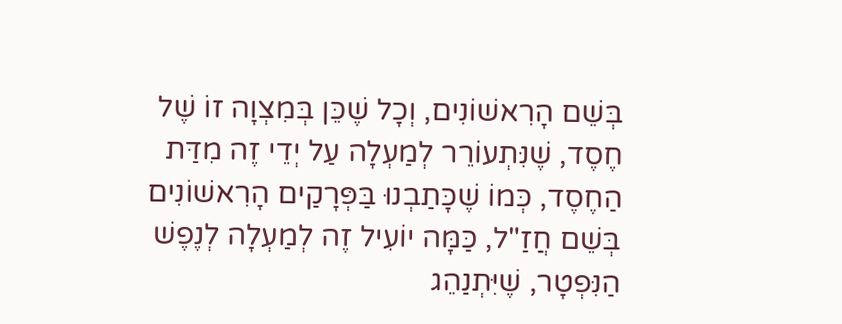בְּשֵׁם הָרִאשׁוֹנִים, וְכָל שֶׁכֵּן בְּמִצְוָה זוֹ שֶׁל חֶסֶד, שֶׁנִּתְעוֹרֵר לְמַעְלָה עַל יְדֵי זֶה מִדַּת הַחֶסֶד, כְּמוֹ שֶׁכָּתַבְנוּ בַּפְּרָקַים הָרִאשׁוֹנִים בְּשֵׁם חֲזַ"ל, כַּמָּה יוֹעִיל זֶה לְמַעְלָה לְנֶפֶשׁ הַנִּפְטָר, שֶׁיִּתְנַהֵג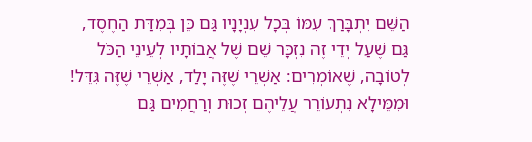הַשֵּׁם יִתְבָּרַךְ עִמּוֹ בְּכָל עִנְיָנָיו גַּם כֵּן בְּמִדַּת הַחֶסֶד, גַּם שֶׁעַל יְדֵי זֶה נִזְכָּר שֵׁם שֶׁל אֲבוֹתָיו לְעֵינֵי הַכֹּל לְטוֹבָה, שֶׁאוֹמְרִים: אַשְׁרֵי שֶׁזֶּה יָלַד, אַשְׁרֵי שֶׁזֶּה גִּדֵּל! וּמִמֵּילָא נִתְעוֹרֵר עֲלֵיהֶם זְכוּת וְרַחֲמִים גַּם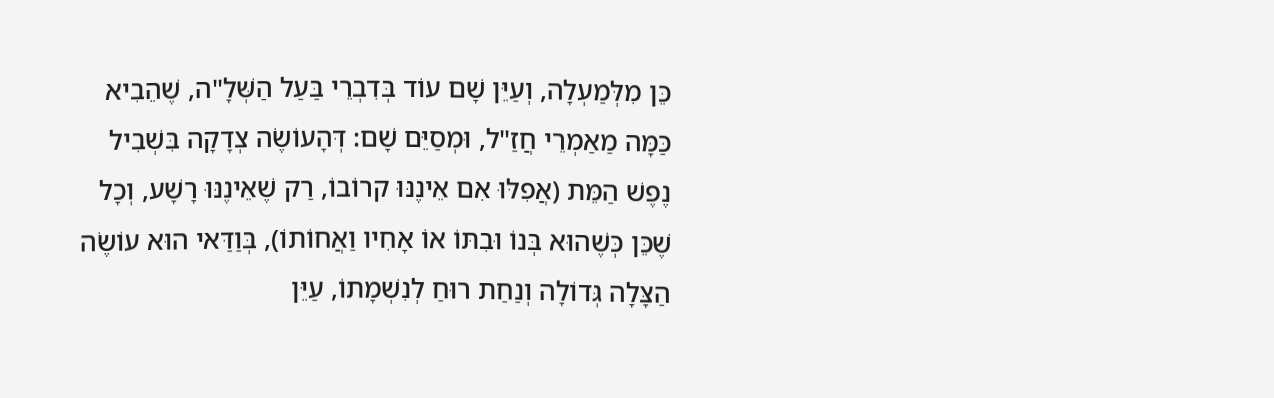כֵּן מִלְּמַעְלָה, וְעַיֵּן שָׁם עוֹד בְּדִבְרֵי בַּעַל הַשְּׁלָ"ה, שֶׁהֵבִיא כַּמָּה מַאַמְרֵי חֲזַ"ל, וּמְסַיֵּם שָׁם: דְּהָעוֹשֶׂה צְדָקָה בִּשְׁבִיל נֶפֶשׁ הַמֵּת (אֲפִלּוּ אִם אֵינֶנּוּ קרוֹבוֹ, רַק שֶׁאֵינֶנּוּ רָשָׁע, וְכָל שֶׁכֵּן כְּשֶׁהוּא בְּנוֹ וּבִתּוֹ אוֹ אָחִיו וַאֲחוֹתוֹ), בְּוַדַּאי הוּא עוֹשֶׂה הַצָּלָה גְּדוֹלָה וְנַחַת רוּחַ לְנִשְׁמָתוֹ, עַיֵּן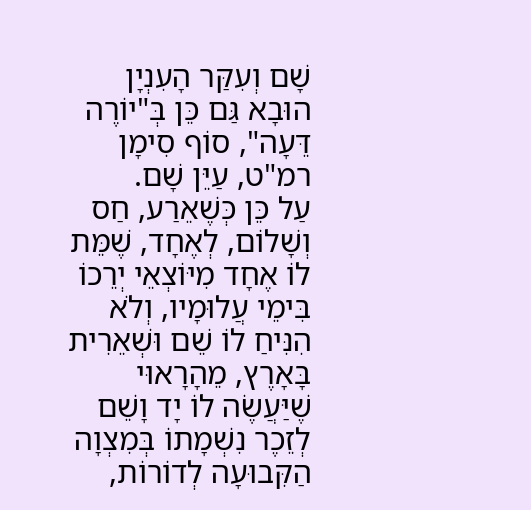שָׁם וְעִקַּר הָעִנְיָן הוּבָא גַּם כֵּן בְּ"יוֹרֶה דֵּעָה", סוֹף סִימָן רמ"ט, עַיֵּן שָׁם.
עַל כֵּן כְּשֶׁאֵרַע, חַס וְשָׁלוֹם, לְאֶחָד, שֶׁמֵּת לוֹ אֶחָד מִיּוֹצְאֵי יְרֵכוֹ בִּימֵי עֲלוּמָיו, וְלֹא הִנִּיחַ לוֹ שֵׁם וּשְׁאֵרִית בָּאָרֶץ, מֵהָרָאוּי שֶׁיַּעֲשֶׂה לוֹ יָד וָשֵׁם לְזֵכֶר נִשְׁמָתוֹ בְּמִצְוָה הַקִּבוּעָה לְדוֹרוֹת,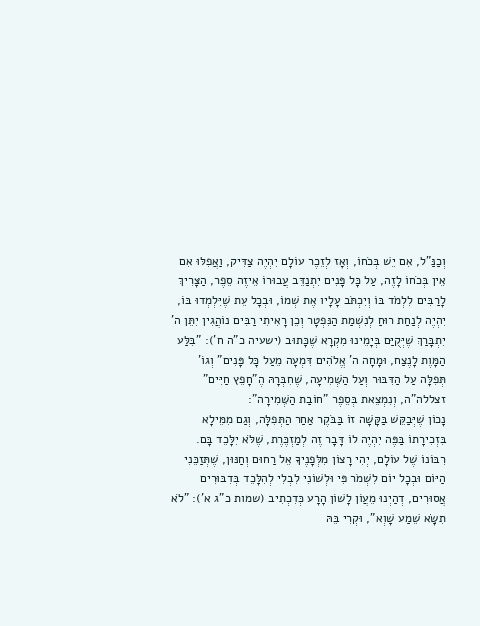וְכַנַּ"ל, אִם יֵשׁ בְּכֹחוֹ, וְאָז לְזֵכֶר עוֹלָם יִהְיֶה צַדִּיק, וַאֲפִלּוּ אִם אֵין בְּכֹחוֹ לָזֶה, עַל כָּל פָּנִים יִתְנַדֵּב עֲבוּרוֹ אֵיזֶה סֵפֶר, הַצָּרִיךְ לָרַבִּים לִלְמֹד בּוֹ וְיִכְתֹּב עָלָיו אֶת שְׁמוֹ, וּבְכָל עֵת שֶׁיִּלְמְדוּ בּוֹ, יִהְיֶה לְנַחַת רוּחַ לְנִשְׁמַת הַנִּפְטָר וְכֵן רָאִיתִי רַבִּים נוֹהֲגִין יִתֵּן ה' יִתְבָּרַךְ שֶׁיְּקֻיַּם בְּיָמֵינוּ מִקְרָא שֶׁכָּתוּב (ישעיה כ"ה ח'): "בִּלַּע הַמָּוֶת לָנֶצַח, וּמָחָה ה' אֱלֹהִים דִּמְעָה מֵעַל כָּל פָּנִים" וְגוֹ'
תְּפִלָּה עַל הַדִּבּוּר וְעַל הַשְּׁמִיעָה, שֶׁחִבְּרָהּ הֶ"חָפֵץ חַיִּים" זצללה"ה, וְנִמְצֵאת בְּסֵפֶר "חוֹבַת הַשְּׁמִירָה":
נָכוֹן שֶׁיְּבַקֵּשׁ בַּקָּשָׁה זוֹ בַּבֹּקֶר אַחַר הַתְּפִלָּה, וְגַם מִמֵּילָא בִּזְכִירָתוֹ בַּפֶּה יִהְיֶה לוֹ דָּבָר זֶה לְמַזְכֶּרֶת, שֶׁלֹּא יִלָּכֵד בָּם.
רִבּוֹנוֹ שֶׁל עוֹלָם, יְהִי רָצוֹן מִלְּפָנֶיךָ אֵל רַחוּם וְחַנּוּן, שֶׁתְּזַכֵּנִי הַיּוֹם וּבְכָל יוֹם לִשְׁמֹר פִּי וּלְשׁוֹנִי לִבְלִי לְהִלָּכֵד בְּדִבּוּרִים אֲסוּרִים, דְהַיְנוּ מֵעֲוֹן לָשׁוֹן הָרָע כְּדִכְתִיב (שמות כ"ג א'): "לֹא תִשָּׂא שֵׁמַע שָׁוְא", וּקְרִי בֵּהּ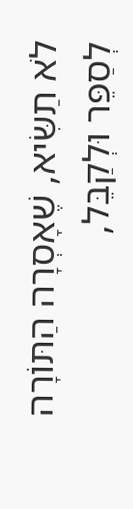לֹא תַשִּׂיא, שֶׁאָסְרָה הַתּוֹרָה לְסַפֵּר וּלְקַבֵּל,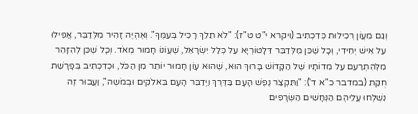וְגַם מֵעֲוֹן רְכִילוּת כְּדִכְתִיב (ויקרא י"ט ט"ז): "לֹא תֵלֵךְ רָכִיל בְּעַמֶּךָ". וְאֶהְיֶה זָהִיר מִלְּדַבֵּר, אֲפִילוּ עַל אִישׁ יְחִידִי, וְכָל שֶׁכֵּן מִלְּדַבֵּר דֵּלָטוֹרְיָא עַל כְּלַל יִשְׂרָאֵל, שֶׁעֲוֹנוֹ חָמוּר מְאֹד. וְכָל שֶׁכֵּן לְהִזָּהֵר מִלְּהִתְרַעֵם עַל מִדוֹתָיו שֶׁל הַקָּדוֹשׁ בָּרוּךְ הוּא, שֶׁהוּא עָוֹן חָמוּר יוֹתֵר מִן הַכֹּל, וּכְדִכְתִיב בְּפָרָשַׁת חֻקַּת (במדבר כ"א ד'): "וַתִּקְצַר נֶפֶשׁ הָעָם בַּדֶּרֶךְ וַיְדַבֵּר הָעָם בֵּאלֹקִים וּבְמֹשֶה", וַעֲבוּר זֶה נִשְׁלְחוּ עֲלֵיהֶם הַנְּחָשִׁים הַשְּׂרָפִים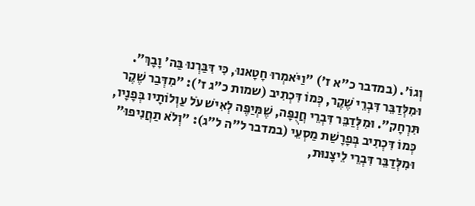וְגוֹ'. (במדבר כ"א ז') "וַיֹּאמְרוּ חָטָאנוּ, כִּי דִּבַּרְנוּ בַּה' וָבָךְ". וּמִלְּדַבֵּר דִּבְרֵי שֶׁקֶר, כְּמוֹ דִּכְתִיב (שמות כ"ג ז'): "מִדְּבַר שֶׁקֶר תִּרְחָק". וּמִלְּדַבֵּר דִּבְרֵי חֲנֻפָּה, שֶׁמְּיַפֶּה לְאִישׁ עֹל עַוְלוֹתָיו בְּפָנָיו, כְּמוֹ דִּכְתִיב בְּפָרָשַׁת מַסְעֵי (במדבר ל"ה ל"ג): "וְלֹא תַחֲנִיפוּ" וּמִלְּדַבֵּר דִּבְרֵי לֵיצָנוּת,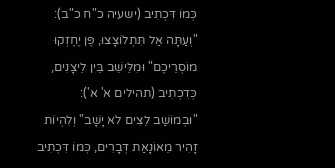כְּמוֹ דִּכְתִיב (ישעיה כ"ח כ"ב): "וְעַתָּה אַל תִּתְלוֹצָצוּ, פֶּן יֶחֶזְקוּ מוֹסְרֵיכֶם" וּמִלֵּישֵׁב בֵּין לֵיצָנִים, כְּדִכְתִיב (תהילים א' א'): "וּבְמוֹשַׁב לֵצִים לֹא יָשָׁב" וְלִהְיוֹת זָהִיר מֵאוֹנָאַת דְּבָרִים, כְּמוֹ דִּכְתִיב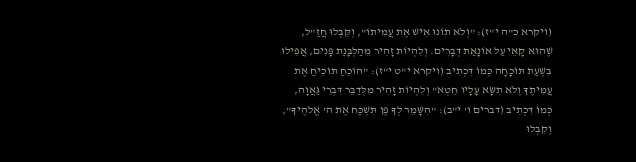(ויקרא כ"ה י"ז): "וְלֹא תוֹנוּ אִישׁ אֶת עֲמִיתוֹ", וְקִּבְּלוּ חֲזַ"ל, שֶׁהוּא קָאֵי עַל אוֹנָאַת דְּבָרִים. וְלִהְיוֹת זָהִיר מֵהַלְבָּנַת פָּנִים, אֲפִילוּ בִּשְׁעַת תּוֹכָחָה כְּמוֹ דִּכְתִיב (ויקרא י"ט י"ז): "הוֹכֵחַ תּוֹכִיחַ אֶת עֲמִיתֶךָ וְלֹא תִשָּׂא עָלָיו חֵטְא" וְלִהְיוֹת זָהִיר מִלְּדַבֵּר דִּבְרֵי גַּאֲוָה, כְּמוֹ דִּכְתִיב (דברים ו' י"ב): "הִשָּׁמֵר לְךָ פֶּן תִּשְׁכַּח אֶת ה' אֱלֹהֶיךָ", וְקִבְּלוּ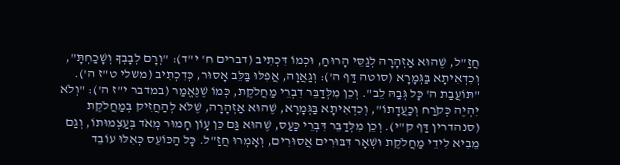חֲזַ"ל, שֶׁהוּא אַזְהָרָה לְגַסֵּי הָרוּחַ, וּכְמוֹ דִּכְתִיב (דברים ח' י"ד): "וְרָם לְבָבְךָ וְשָׁכַחְתָּ", וְכִדְאִיתָא בַּגְּמָרָא (סוטה דַּף ה'): וְגַאֲוָה, אֲפִלּוּ בַּלֵּב אָסוּר, כְּדִכְתִיב (משלי ט"ז ה'). "תּוֹעֲבַת ה' כָּל גְּבַהּ לֵב". וְכֵן מִלְּדַבֵּר דִבְרֵי מַחֲלֹקֶת, כְּמוֹ שֶׁנֶּאֱמַר (במדבר י"ז ה'): "וְלֹא יִהְיֶה כְּקֹרַח וְכַעֲדָתוֹ", וְכִדְאִיתָא בַּגְּמָרָא, שֶׁהוּא אַזְהָרָה, שֶׁלֹּא לְהַחֲזִיק בְּמַחֲלֹקֶת (סנהדרין דַּף ק"י). וְכֵן מִלְּדַבֵּר דִּבְרֵי כַּעַס, שֶׁהוּא גַּם כֵּן עָוֹן חָמוּר מְאֹד בְּעַצְמוּתוֹ, וְגַם מֵבִיא לִידֵי מַחֲלֹקֶת וּשְׁאָר דִּבּוּרִים אֲסוּרִים, וְאָמְרוּ חֲזַ"ל. כָּל הַכּוֹעֵס כְּאִלּוּ עוֹבֵד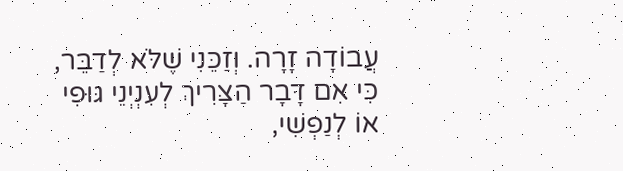עֲבוֹדָה זָרָה. וְזַכֵּנִי שֶׁלֹּא לְדַבֵּר, כִּי אִם דָּבָר הַצָּרִיךְ לְעִנְיְנֵי גּוּפִי אוֹ לְנַפְשִׁי,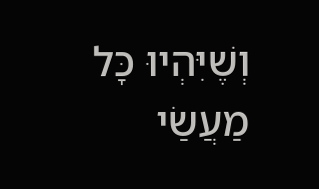וְשֶׁיִּהְיוּ כָּל מַעֲשַׂי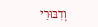וְדִבּוּרַי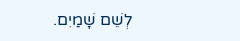לְשֵׁם שָׁמַיִם.